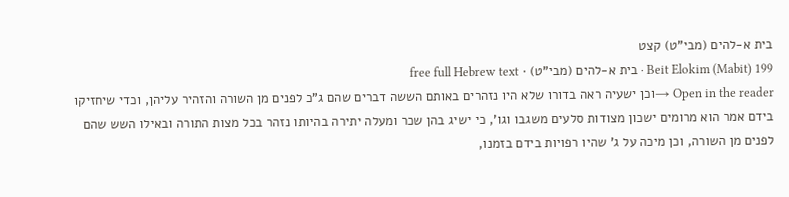בית א-להים (מבי"ט) קצט
Beit Elokim (Mabit) 199 · בית א-להים (מבי"ט) · free full Hebrew text
Open in the reader →וכן ישעיה ראה בדורו שלא היו נזהרים באותם הששה דברים שהם ג"כ לפנים מן השורה והזהיר עליהן, וכדי שיחזיקו בידם אמר הוא מרומים ישכון מצודות סלעים משגבו וגו', כי ישיג בהן שכר ומעלה יתירה בהיותו נזהר בכל מצות התורה ובאילו השש שהם לפנים מן השורה, וכן מיכה על ג' שהיו רפויות בידם בזמנו,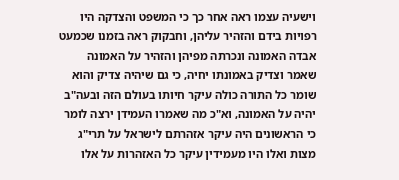וישעיה עצמו ראה אחר כך כי המשפט והצדקה היו רפויות בידם והזהיר עליהן, וחבקוק ראה בזמנו שכמעט אבדה האמונה ונכרתה מפיהן והזהיר על האמונה שאמר וצדיק באמונתו יחיה, כי גם שיהיה צדיק והוא שומר כל התורה כולה עיקר חיותו בעולם הזה ובעה"ב יהיה על האמונה, וא"כ מה שאמרו העמידן ירצה לומר כי הראשונים היה עיקר אזהרתם לישראל על תרי"ג מצות ואלו היו מעמידין עיקר כל האזהרות על אלו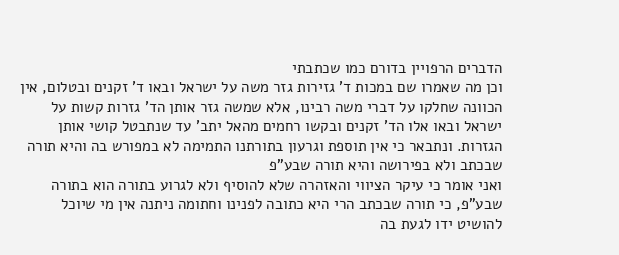הדברים הרפויין בדורם כמו שכתבתי
וכן מה שאמרו שם במכות ד' גזירות גזר משה על ישראל ובאו ד' זקנים ובטלום, אין הכוונה שחלקו על דברי משה רבינו, אלא שמשה גזר אותן הד' גזרות קשות על ישראל ובאו אלו הד' זקנים ובקשו רחמים מהאל יתב' עד שנתבטל קושי אותן הגזרות. ונתבאר כי אין תוספת וגרעון בתורתנו התמימה לא במפורש בה והיא תורה שבכתב ולא בפירושה והיא תורה שבע"פ
ואני אומר כי עיקר הציווי והאזהרה שלא להוסיף ולא לגרוע בתורה הוא בתורה שבע"פ, כי תורה שבכתב הרי היא כתובה לפנינו וחתומה ניתנה אין מי שיוכל להושיט ידו לגעת בה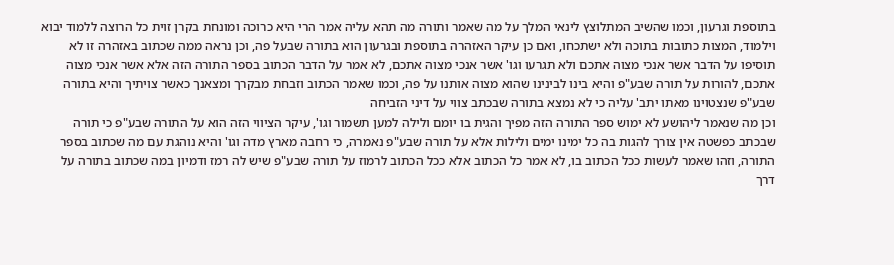בתוספת וגרעון, וכמו שהשיב המתלוצץ לינאי המלך על מה שאמר ותורה מה תהא עליה אמר הרי היא כרוכה ומונחת בקרן זוית כל הרוצה ללמוד יבוא וילמוד, המצות כתובות בתוכה ולא ישתכחו, ואם כן עיקר האזהרה בתוספת ובגרעון הוא בתורה שבעל פה, וכן נראה ממה שכתוב באזהרה זו לא תוסיפו על הדבר אשר אנכי מצוה אתכם ולא תגרעו וגו' אשר אנכי מצוה אתכם, לא אמר על הדבר הכתוב בספר התורה הזה אלא אשר אנכי מצוה אתכם, להורות על תורה שבע"פ והיא בינו לבינינו שהוא מצוה אותנו על פה, וכמו שאמר הכתוב וזבחת מבקרך ומצאנך כאשר צויתיך והיא בתורה שבע"פ שנצטוינו מאתו יתב' עליה כי לא נמצא בתורה שבכתב צווי על דיני הזביחה
וכן מה שנאמר ליהושע לא ימוש ספר התורה הזה מפיך והגית בו יומם ולילה למען תשמור וגו', עיקר הציווי הזה הוא על התורה שבע"פ כי תורה שבכתב כפשטה אין צורך להגות בה כל ימינו ימים ולילות אלא על תורה שבע"פ נאמרה, כי רחבה מארץ מדה וגו' והיא נוהגת עם מה שכתוב בספר התורה, וזהו שאמר לעשות ככל הכתוב בו, לא אמר כל הכתוב אלא ככל הכתוב לרמוז על תורה שבע"פ שיש לה רמז ודמיון במה שכתוב בתורה על דרך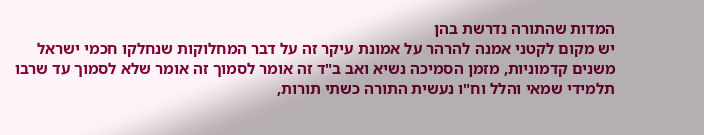המדות שהתורה נדרשת בהן
יש מקום לקטני אמנה להרהר על אמונת עיקר זה על דבר המחלוקות שנחלקו חכמי ישראל משנים קדמוניות, מזמן הסמיכה נשיא ואב ב"ד זה אומר לסמוך זה אומר שלא לסמוך עד שרבו תלמידי שמאי והלל וח"ו נעשית התורה כשתי תורות,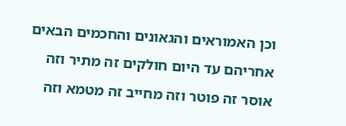וכן האמוראים והגאונים והחכמים הבאים אחריהם עד היום חולקים זה מתיר וזה אוסר זה פוטר וזה מחייב זה מטמא וזה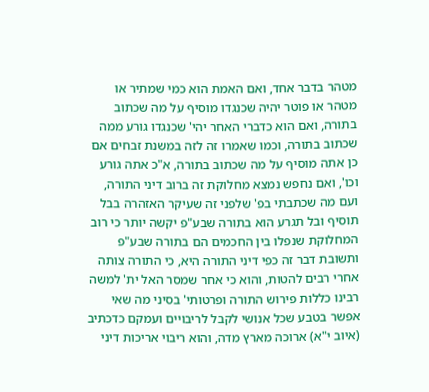מטהר בדבר אחד, ואם האמת הוא כמי שמתיר או מטהר או פוטר יהיה שכנגדו מוסיף על מה שכתוב בתורה, ואם הוא כדברי האחר יהי' שכנגדו גורע ממה שכתוב בתורה, וכמו שאמרו זה לזה במשנת זבחים אם כן אתה מוסיף על מה שכתוב בתורה, א"כ אתה גורע וכו', ואם נחפש נמצא מחלוקת זה ברוב דיני התורה, ועם מה שכתבתי בפ' שלפני זה שעיקר האזהרה בבל תוסיף ובל תגרע הוא בתורה שבע"פ יקשה יותר כי רוב המחלוקת שנפלו בין החכמים הם בתורה שבע"פ
ותשובת דבר זה כפי דיני התורה היא, כי התורה צותה אחרי רבים להטות, והוא כי אחר שמסר האל ית' למשה רבינו כללות פירוש התורה ופרטותי' בסיני מה שאי אפשר בטבע שכל אנושי לקבל לריבויים ועמקם כדכתיב (איוב י"א) ארוכה מארץ מדה, והוא ריבוי אריכות דיני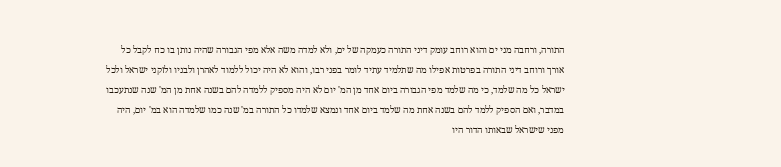התורה, ורחבה מני ים והוא רוחב עומק דיני התורה כעמקה של ים, ולא למדה משה אלא מפי הגבורה שהיה נותן בו כח לקבל כל אורך ורוחב דיני התורה בפרטות אפילו מה שתלמיד עתיד לומר בפני רבו, והוא לא היה יכול ללמוד לאהרן ולבניו ולזקני ישראל ולכל ישראל כל מה שלמד, כי מה שלמד מפי הגבורה ביום אחד מן המ' יום לא היה מספיק ללמדה להם בשנה אחת מן המ' שנה שנתעכבו במדבר, ואם הספיק ללמד להם בשנה אחת מה שלמד ביום אחד ונמצא שלמדו כל התורה במ' שנה כמו שלמדה הוא במ' יום, היה מפני שישראל שבאותו הדור היו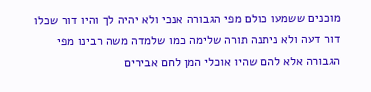מוכנים ששמעו כולם מפי הגבורה אנכי ולא יהיה לך והיו דור שכלו דור דעה ולא ניתנה תורה שלימה כמו שלמדה משה רבינו מפי הגבורה אלא להם שהיו אוכלי המן לחם אבירים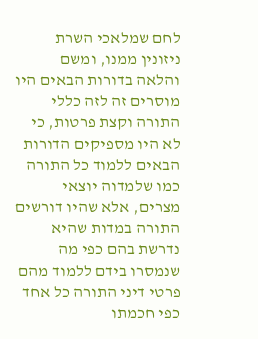לחם שמלאכי השרת ניזונין ממנו, ומשם והלאה בדורות הבאים היו מוסרים זה לזה כללי התורה וקצת פרטות, כי לא היו מספיקים הדורות הבאים ללמוד כל התורה כמו שלמדוה יוצאי מצרים, אלא שהיו דורשים התורה במדות שהיא נדרשת בהם כפי מה שנמסרו בידם ללמוד מהם פרטי דיני התורה כל אחד כפי חכמתו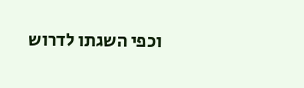וכפי השגתו לדרוש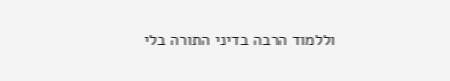וללמוד הרבה בדיני התורה בלי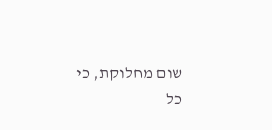שום מחלוקת, כי כל